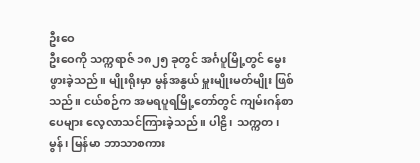ဦးဝေ
ဦးဝေကို သက္ကရာဇ် ၁၈၂၅ ခုတွင် အင်္ဂပူမြို့တွင် မွေးဖွားခဲ့သည်။ မျိုးရိုးမှာ မွန်အနွယ် မှူးမျိုးမတ်မျိုး ဖြစ်သည်။ ငယ်စဉ်က အမရပူရမြို့တော်တွင် ကျမ်းဂန်စာပေများ လေ့လာသင်ကြားခဲ့သည်။ ပါဠိ၊ သက္ကတ၊ မွန်၊ မြန်မာ ဘာသာစကား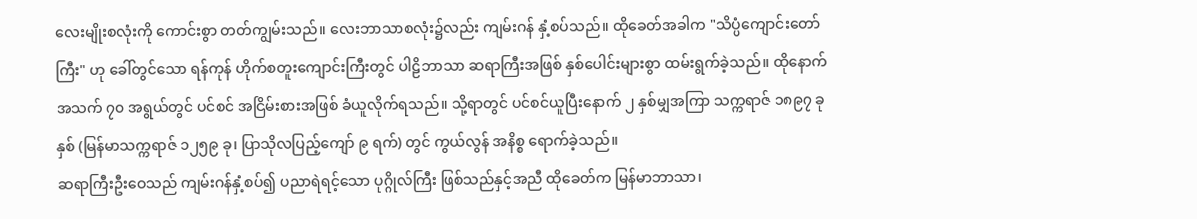လေးမျိုးစလုံးကို ကောင်းစွာ တတ်ကျွမ်းသည်။ လေးဘာသာစလုံး၌လည်း ကျမ်းဂန် နှံ့စပ်သည်။ ထိုခေတ်အခါက "သိပ္ပံကျောင်းတော်ကြီး" ဟု ခေါ်တွင်သော ရန်ကုန် ဟိုက်စတူးကျောင်းကြီးတွင် ပါဠိဘာသာ ဆရာကြီးအဖြစ် နှစ်ပေါင်းများစွာ ထမ်းရွက်ခဲ့သည်။ ထိုနောက် အသက် ၇၀ အရွယ်တွင် ပင်စင် အငြိမ်းစားအဖြစ် ခံယူလိုက်ရသည်။ သို့ရာတွင် ပင်စင်ယူပြီးနောက် ၂ နှစ်မျှအကြာ သက္ကရာဇ် ၁၈၉၇ ခုနှစ် (မြန်မာသက္ကရာဇ် ၁၂၅၉ ခု၊ ပြာသိုလပြည့်ကျော် ၉ ရက်) တွင် ကွယ်လွန် အနိစ္စ ရောက်ခဲ့သည်။
ဆရာကြီးဦးဝေသည် ကျမ်းဂန်နှံ့စပ်၍ ပညာရဲရင့်သော ပုဂ္ဂိုလ်ကြီး ဖြစ်သည်နှင့်အညီ ထိုခေတ်က မြန်မာဘာသာ၊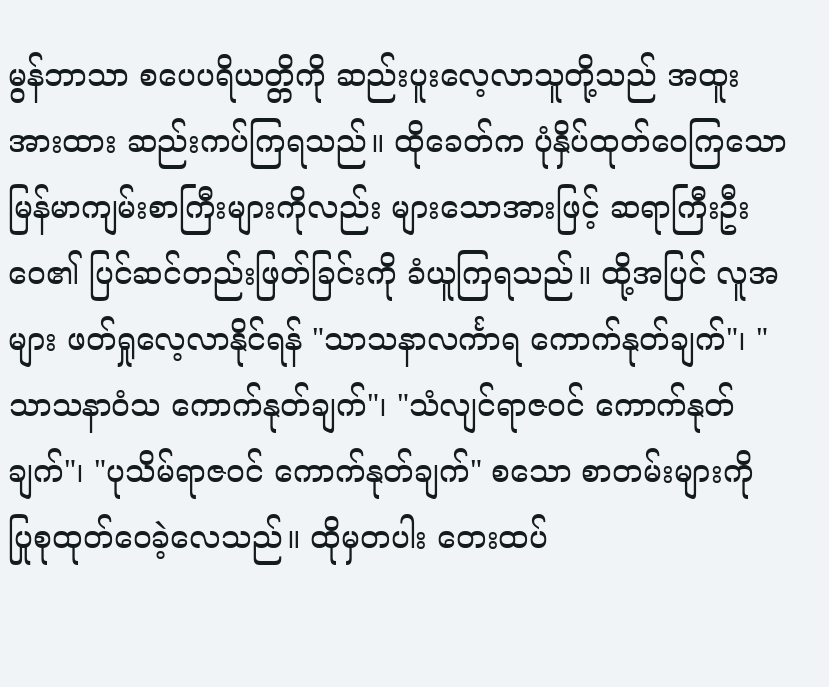မွန်ဘာသာ စပေပရိယတ္တိကို ဆည်းပူးလေ့လာသူတို့သည် အထူး အားထား ဆည်းကပ်ကြရသည်။ ထိုခေတ်က ပုံနှိပ်ထုတ်ဝေကြသော မြန်မာကျမ်းစာကြီးများကိုလည်း များသောအားဖြင့် ဆရာကြီးဦးဝေ၏ ပြင်ဆင်တည်းဖြတ်ခြင်းကို ခံယူကြရသည်။ ထို့အပြင် လူအများ ဖတ်ရှုလေ့လာနိုင်ရန် "သာသနာလင်္ကာရ ကောက်နုတ်ချက်"၊ "သာသနာဝံသ ကောက်နုတ်ချက်"၊ "သံလျင်ရာဇဝင် ကောက်နုတ်ချက်"၊ "ပုသိမ်ရာဇဝင် ကောက်နုတ်ချက်" စသော စာတမ်းများကို ပြုစုထုတ်ဝေခဲ့လေသည်။ ထိုမှတပါး တေးထပ်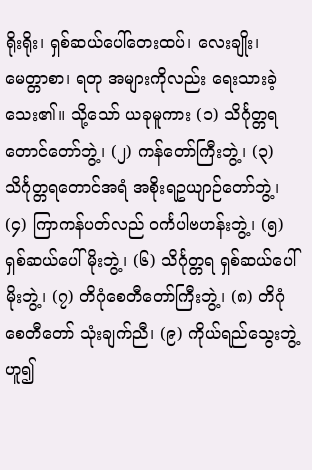ရိုးရိုး၊ ရှစ်ဆယ်ပေါ်တေးထပ်၊ လေးချိုး၊ မေတ္တာစာ၊ ရတု အများကိုလည်း ရေးသားခဲ့သေး၏။ သို့သော် ယခုမူကား (၁) သိင်္ဂုတ္တရတောင်တော်ဘွဲ့၊ (၂) ကန်တော်ကြီးဘွဲ့၊ (၃) သိင်္ဂုတ္တရတောင်အရံ အစိုးရဥယျာဉ်တော်ဘွဲ့၊ (၄) ကြာကန်ပတ်လည် ဝင်္ကပါဗဟန်းဘွဲ့၊ (၅) ရှစ်ဆယ်ပေါ်မိုးဘွဲ့၊ (၆) သိင်္ဂုတ္တရ ရှစ်ဆယ်ပေါ်မိုးဘွဲ့၊ (၇) တိဂုံစေတီတော်ကြီးဘွဲ့၊ (၈) တိဂုံစေတီတော် သုံးချက်ညီ၊ (၉) ကိုယ်ရည်သွေးဘွဲ့ ဟူ၍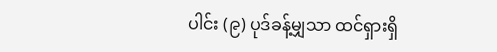ပါင်း (၉) ပုဒ်ခန့်မျှသာ ထင်ရှားရှိ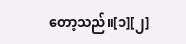တော့သည်။[၁][၂]